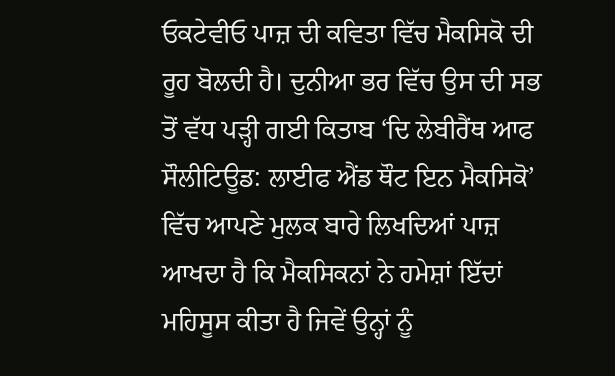ਓਕਟੇਵੀਓ ਪਾਜ਼ ਦੀ ਕਵਿਤਾ ਵਿੱਚ ਮੈਕਸਿਕੋ ਦੀ ਰੂਹ ਬੋਲਦੀ ਹੈ। ਦੁਨੀਆ ਭਰ ਵਿੱਚ ਉਸ ਦੀ ਸਭ ਤੋਂ ਵੱਧ ਪੜ੍ਹੀ ਗਈ ਕਿਤਾਬ ‘ਦਿ ਲੇਬੀਰੈਂਥ ਆਫ ਸੌਲੀਟਿਊਡ: ਲਾਈਫ ਐਂਡ ਥੌਟ ਇਨ ਮੈਕਸਿਕੋ’ ਵਿੱਚ ਆਪਣੇ ਮੁਲਕ ਬਾਰੇ ਲਿਖਦਿਆਂ ਪਾਜ਼ ਆਖਦਾ ਹੈ ਕਿ ਮੈਕਸਿਕਨਾਂ ਨੇ ਹਮੇਸ਼ਾਂ ਇੱਦਾਂ ਮਹਿਸੂਸ ਕੀਤਾ ਹੈ ਜਿਵੇਂ ਉਨ੍ਹਾਂ ਨੂੰ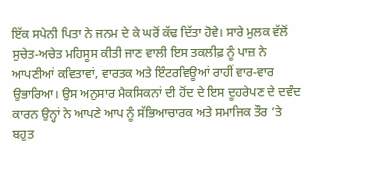ਇੱਕ ਸਪੇਨੀ ਪਿਤਾ ਨੇ ਜਨਮ ਦੇ ਕੇ ਘਰੋਂ ਕੱਢ ਦਿੱਤਾ ਹੋਵੇ। ਸਾਰੇ ਮੁਲਕ ਵੱਲੋਂ ਸੁਚੇਤ-ਅਚੇਤ ਮਹਿਸੂਸ ਕੀਤੀ ਜਾਣ ਵਾਲੀ ਇਸ ਤਕਲੀਫ਼ ਨੂੰ ਪਾਜ਼ ਨੇ ਆਪਣੀਆਂ ਕਵਿਤਾਵਾਂ, ਵਾਰਤਕ ਅਤੇ ਇੰਟਰਵਿਊਆਂ ਰਾਹੀਂ ਵਾਰ-ਵਾਰ ਉਭਾਰਿਆ। ਉਸ ਅਨੁਸਾਰ ਮੈਕਸਿਕਨਾਂ ਦੀ ਹੋਂਦ ਦੇ ਇਸ ਦੂਹਰੇਪਣ ਦੇ ਦਵੰਦ ਕਾਰਨ ਉਨ੍ਹਾਂ ਨੇ ਆਪਣੇ ਆਪ ਨੂੰ ਸੱਭਿਆਚਾਰਕ ਅਤੇ ਸਮਾਜਿਕ ਤੌਰ ’ਤੇ ਬਹੁਤ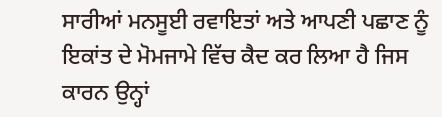ਸਾਰੀਆਂ ਮਨਸੂਈ ਰਵਾਇਤਾਂ ਅਤੇ ਆਪਣੀ ਪਛਾਣ ਨੂੰ ਇਕਾਂਤ ਦੇ ਮੋਮਜਾਮੇ ਵਿੱਚ ਕੈਦ ਕਰ ਲਿਆ ਹੈ ਜਿਸ ਕਾਰਨ ਉਨ੍ਹਾਂ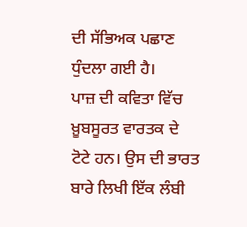ਦੀ ਸੱਭਿਅਕ ਪਛਾਣ ਧੁੰਦਲਾ ਗਈ ਹੈ।
ਪਾਜ਼ ਦੀ ਕਵਿਤਾ ਵਿੱਚ ਖ਼ੂਬਸੂਰਤ ਵਾਰਤਕ ਦੇ ਟੋਟੇ ਹਨ। ਉਸ ਦੀ ਭਾਰਤ ਬਾਰੇ ਲਿਖੀ ਇੱਕ ਲੰਬੀ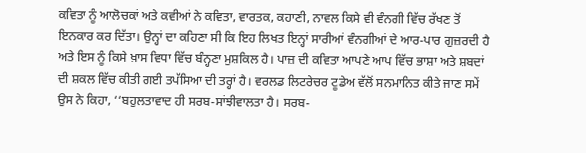ਕਵਿਤਾ ਨੂੰ ਆਲੋਚਕਾਂ ਅਤੇ ਕਵੀਆਂ ਨੇ ਕਵਿਤਾ, ਵਾਰਤਕ, ਕਹਾਣੀ, ਨਾਵਲ ਕਿਸੇ ਵੀ ਵੰਨਗੀ ਵਿੱਚ ਰੱਖਣ ਤੋਂ ਇਨਕਾਰ ਕਰ ਦਿੱਤਾ। ਉਨ੍ਹਾਂ ਦਾ ਕਹਿਣਾ ਸੀ ਕਿ ਇਹ ਲਿਖਤ ਇਨ੍ਹਾਂ ਸਾਰੀਆਂ ਵੰਨਗੀਆਂ ਦੇ ਆਰ-ਪਾਰ ਗੁਜ਼ਰਦੀ ਹੈ ਅਤੇ ਇਸ ਨੂੰ ਕਿਸੇ ਖ਼ਾਸ ਵਿਧਾ ਵਿੱਚ ਬੰਨ੍ਹਣਾ ਮੁਸ਼ਕਿਲ ਹੈ। ਪਾਜ਼ ਦੀ ਕਵਿਤਾ ਆਪਣੇ ਆਪ ਵਿੱਚ ਭਾਸ਼ਾ ਅਤੇ ਸ਼ਬਦਾਂ ਦੀ ਸ਼ਕਲ ਵਿੱਚ ਕੀਤੀ ਗਈ ਤਪੱਸਿਆ ਦੀ ਤਰ੍ਹਾਂ ਹੈ। ਵਰਲਡ ਲਿਟਰੇਚਰ ਟੂਡੇਅ ਵੱਲੋਂ ਸਨਮਾਨਿਤ ਕੀਤੇ ਜਾਣ ਸਮੇਂ ਉਸ ਨੇ ਕਿਹਾ, ‘‘ਬਹੁਲਤਾਵਾਦ ਹੀ ਸਰਬ-ਸਾਂਝੀਵਾਲਤਾ ਹੈ। ਸਰਬ-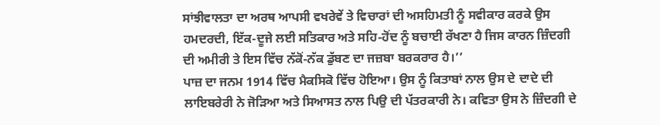ਸਾਂਝੀਵਾਲਤਾ ਦਾ ਅਰਥ ਆਪਸੀ ਵਖਰੇਵੇਂ ਤੇ ਵਿਚਾਰਾਂ ਦੀ ਅਸਹਿਮਤੀ ਨੂੰ ਸਵੀਕਾਰ ਕਰਕੇ ਉਸ ਹਮਦਰਦੀ, ਇੱਕ-ਦੂਜੇ ਲਈ ਸਤਿਕਾਰ ਅਤੇ ਸਹਿ-ਹੋਂਦ ਨੂੰ ਬਚਾਈ ਰੱਖਣਾ ਹੈ ਜਿਸ ਕਾਰਨ ਜ਼ਿੰਦਗੀ ਦੀ ਅਮੀਰੀ ਤੇ ਇਸ ਵਿੱਚ ਨੱਕੋਂ-ਨੱਕ ਡੁੱਬਣ ਦਾ ਜਜ਼ਬਾ ਬਰਕਰਾਰ ਹੈ।’’
ਪਾਜ਼ ਦਾ ਜਨਮ 1914 ਵਿੱਚ ਮੈਕਸਿਕੋ ਵਿੱਚ ਹੋਇਆ। ਉਸ ਨੂੰ ਕਿਤਾਬਾਂ ਨਾਲ ਉਸ ਦੇ ਦਾਦੇ ਦੀ ਲਾਇਬਰੇਰੀ ਨੇ ਜੋੜਿਆ ਅਤੇ ਸਿਆਸਤ ਨਾਲ ਪਿਉ ਦੀ ਪੱਤਰਕਾਰੀ ਨੇ। ਕਵਿਤਾ ਉਸ ਨੇ ਜ਼ਿੰਦਗੀ ਦੇ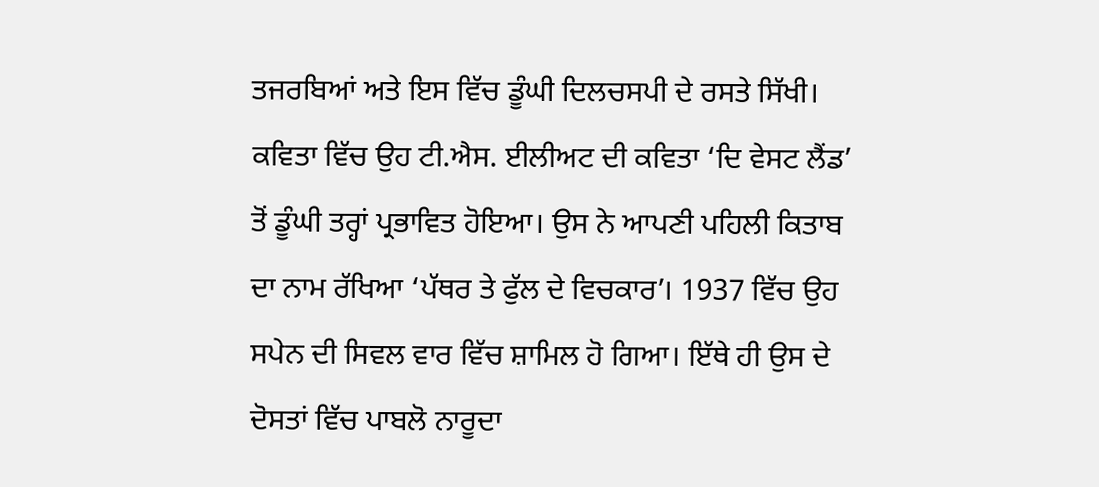ਤਜਰਬਿਆਂ ਅਤੇ ਇਸ ਵਿੱਚ ਡੂੰਘੀ ਦਿਲਚਸਪੀ ਦੇ ਰਸਤੇ ਸਿੱਖੀ। ਕਵਿਤਾ ਵਿੱਚ ਉਹ ਟੀ.ਐਸ. ਈਲੀਅਟ ਦੀ ਕਵਿਤਾ ‘ਦਿ ਵੇਸਟ ਲੈਂਡ’ ਤੋਂ ਡੂੰਘੀ ਤਰ੍ਹਾਂ ਪ੍ਰਭਾਵਿਤ ਹੋਇਆ। ਉਸ ਨੇ ਆਪਣੀ ਪਹਿਲੀ ਕਿਤਾਬ ਦਾ ਨਾਮ ਰੱਖਿਆ ‘ਪੱਥਰ ਤੇ ਫੁੱਲ ਦੇ ਵਿਚਕਾਰ’। 1937 ਵਿੱਚ ਉਹ ਸਪੇਨ ਦੀ ਸਿਵਲ ਵਾਰ ਵਿੱਚ ਸ਼ਾਮਿਲ ਹੋ ਗਿਆ। ਇੱਥੇ ਹੀ ਉਸ ਦੇ ਦੋਸਤਾਂ ਵਿੱਚ ਪਾਬਲੋ ਨਾਰੂਦਾ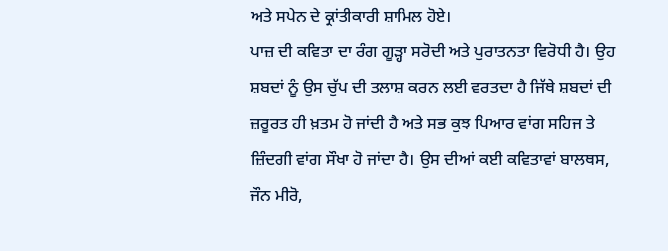ਅਤੇ ਸਪੇਨ ਦੇ ਕ੍ਰਾਂਤੀਕਾਰੀ ਸ਼ਾਮਿਲ ਹੋਏ।
ਪਾਜ਼ ਦੀ ਕਵਿਤਾ ਦਾ ਰੰਗ ਗੂੜ੍ਹਾ ਸਰੋਦੀ ਅਤੇ ਪੁਰਾਤਨਤਾ ਵਿਰੋਧੀ ਹੈ। ਉਹ ਸ਼ਬਦਾਂ ਨੂੰ ਉਸ ਚੁੱਪ ਦੀ ਤਲਾਸ਼ ਕਰਨ ਲਈ ਵਰਤਦਾ ਹੈ ਜਿੱਥੇ ਸ਼ਬਦਾਂ ਦੀ ਜ਼ਰੂਰਤ ਹੀ ਖ਼ਤਮ ਹੋ ਜਾਂਦੀ ਹੈ ਅਤੇ ਸਭ ਕੁਝ ਪਿਆਰ ਵਾਂਗ ਸਹਿਜ ਤੇ ਜ਼ਿੰਦਗੀ ਵਾਂਗ ਸੌਖਾ ਹੋ ਜਾਂਦਾ ਹੈ। ਉਸ ਦੀਆਂ ਕਈ ਕਵਿਤਾਵਾਂ ਬਾਲਥਸ, ਜੌਨ ਮੀਰੋ,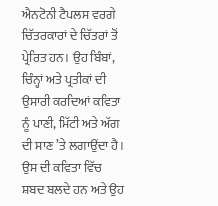ਐਨਟੋਨੀ ਟੈਪਲਸ ਵਰਗੇ ਚਿੱਤਰਕਾਰਾਂ ਦੇ ਚਿੱਤਰਾਂ ਤੋਂ ਪ੍ਰੇਰਿਤ ਹਨ। ਉਹ ਬਿੰਬਾਂ, ਚਿੰਨ੍ਹਾਂ ਅਤੇ ਪ੍ਰਤੀਕਾਂ ਦੀ ਉਸਾਰੀ ਕਰਦਿਆਂ ਕਵਿਤਾ ਨੂੰ ਪਾਣੀ, ਮਿੱਟੀ ਅਤੇ ਅੱਗ ਦੀ ਸਾਣ ’ਤੇ ਲਗਾਉਂਦਾ ਹੈ। ਉਸ ਦੀ ਕਵਿਤਾ ਵਿੱਚ ਸ਼ਬਦ ਬਲਦੇ ਹਨ ਅਤੇ ਉਹ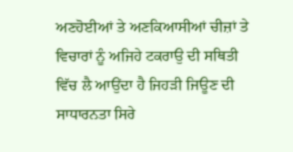ਅਣਹੋਈਆਂ ਤੇ ਅਣਕਿਆਸੀਆਂ ਚੀਜ਼ਾਂ ਤੇ ਵਿਚਾਰਾਂ ਨੂੰ ਅਜਿਹੇ ਟਕਰਾਉ ਦੀ ਸਥਿਤੀ ਵਿੱਚ ਲੈ ਆਉਂਦਾ ਹੈ ਜਿਹੜੀ ਜਿਊਣ ਦੀ ਸਾਧਾਰਨਤਾ ਸਿਰੇ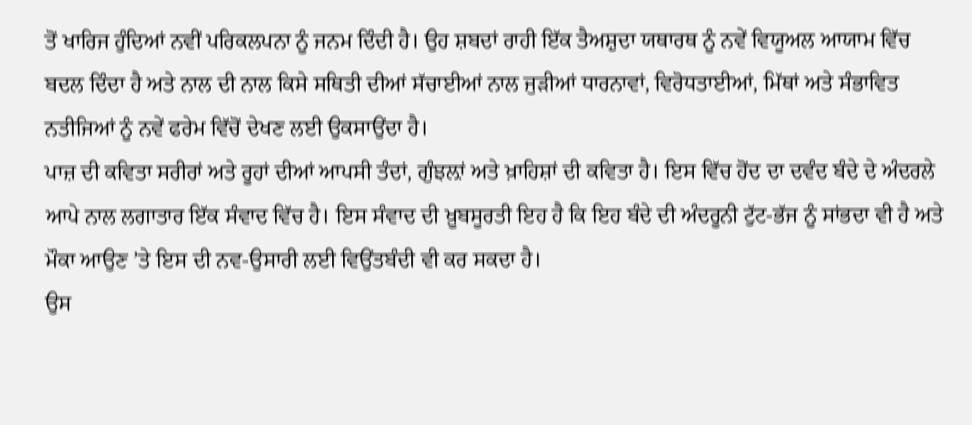ਤੋਂ ਖਾਰਿਜ ਹੁੰਦਿਆਂ ਨਵੀਂ ਪਰਿਕਲਪਨਾ ਨੂੰ ਜਨਮ ਦਿੰਦੀ ਹੈ। ਉਹ ਸ਼ਬਦਾਂ ਰਾਹੀ ਇੱਕ ਤੈਅਸ਼ੁਦਾ ਯਥਾਰਥ ਨੂੰ ਨਵੇਂ ਵਿਯੂਅਲ ਆਯਾਮ ਵਿੱਚ ਬਦਲ ਦਿੰਦਾ ਹੈ ਅਤੇ ਨਾਲ ਦੀ ਨਾਲ ਕਿਸੇ ਸਥਿਤੀ ਦੀਆਂ ਸੱਚਾਈਆਂ ਨਾਲ ਜੁੜੀਆਂ ਧਾਰਨਾਵਾਂ, ਵਿਰੋਧਤਾਈਆਂ, ਮਿੱਥਾਂ ਅਤੇ ਸੰਭਾਵਿਤ ਨਤੀਜਿਆਂ ਨੂੰ ਨਵੇਂ ਫਰੇਮ ਵਿੱਚੋਂ ਦੇਖਣ ਲਈ ਉਕਸਾਉਂਦਾ ਹੈ।
ਪਾਜ਼ ਦੀ ਕਵਿਤਾ ਸਰੀਰਾਂ ਅਤੇ ਰੂਹਾਂ ਦੀਆਂ ਆਪਸੀ ਤੰਦਾਂ, ਗੁੰਝਲ਼ਾਂ ਅਤੇ ਖ਼ਾਹਿਸ਼ਾਂ ਦੀ ਕਵਿਤਾ ਹੈ। ਇਸ ਵਿੱਚ ਹੋਂਦ ਦਾ ਦਵੰਦ ਬੰਦੇ ਦੇ ਅੰਦਰਲੇ ਆਪੇ ਨਾਲ ਲਗਾਤਾਰ ਇੱਕ ਸੰਵਾਦ ਵਿੱਚ ਹੈ। ਇਸ ਸੰਵਾਦ ਦੀ ਖ਼ੂਬਸੂਰਤੀ ਇਹ ਹੈ ਕਿ ਇਹ ਬੰਦੇ ਦੀ ਅੰਦਰੂਨੀ ਟੁੱਟ-ਭੱਜ ਨੂੰ ਸਾਂਭਦਾ ਵੀ ਹੈ ਅਤੇ ਮੌਕਾ ਆਉਣ ’ਤੇ ਇਸ ਦੀ ਨਵ-ਉਸਾਰੀ ਲਈ ਵਿਉਂਤਬੰਦੀ ਵੀ ਕਰ ਸਕਦਾ ਹੈ।
ਉਸ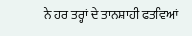ਨੇ ਹਰ ਤਰ੍ਹਾਂ ਦੇ ਤਾਨਸ਼ਾਹੀ ਫਤਵਿਆਂ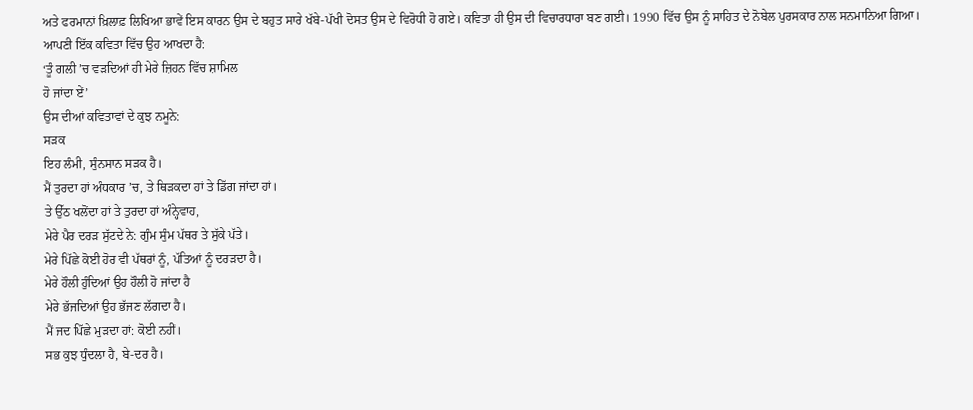ਅਤੇ ਫਰਮਾਨਾਂ ਖ਼ਿਲਾਫ਼ ਲਿਖਿਆ ਭਾਵੇਂ ਇਸ ਕਾਰਨ ਉਸ ਦੇ ਬਹੁਤ ਸਾਰੇ ਖੱਬੇ-ਪੱਖੀ ਦੋਸਤ ਉਸ ਦੇ ਵਿਰੋਧੀ ਹੋ ਗਏ। ਕਵਿਤਾ ਹੀ ਉਸ ਦੀ ਵਿਚਾਰਧਾਰਾ ਬਣ ਗਈ। 1990 ਵਿੱਚ ਉਸ ਨੂੰ ਸਾਹਿਤ ਦੇ ਨੋਬੇਲ ਪੁਰਸਕਾਰ ਨਾਲ ਸਨਮਾਨਿਆ ਗਿਆ।
ਆਪਣੀ ਇੱਕ ਕਵਿਤਾ ਵਿੱਚ ਉਹ ਆਖਦਾ ਹੈ:
‘ਤੂੰ ਗਲੀ ’ਚ ਵੜਦਿਆਂ ਹੀ ਮੇਰੇ ਜ਼ਿਹਨ ਵਿੱਚ ਸ਼ਾਮਿਲ
ਹੋ ਜਾਂਦਾ ਏਂ’
ਉਸ ਦੀਆਂ ਕਵਿਤਾਵਾਂ ਦੇ ਕੁਝ ਨਮੂਨੇ:
ਸੜਕ
ਇਹ ਲੰਮੀ, ਸੁੰਨਸਾਨ ਸੜਕ ਹੈ।
ਮੈਂ ਤੁਰਦਾ ਹਾਂ ਅੰਧਕਾਰ ’ਚ, ਤੇ ਥਿੜਕਦਾ ਹਾਂ ਤੇ ਡਿੱਗ ਜਾਂਦਾ ਹਾਂ।
ਤੇ ਉੱਠ ਖਲੋਂਦਾ ਹਾਂ ਤੇ ਤੁਰਦਾ ਹਾਂ ਅੰਨ੍ਹੇਵਾਹ,
ਮੇਰੇ ਪੈਰ ਦਰੜ ਸੁੱਟਦੇ ਨੇ: ਗੁੰਮ ਸੁੰਮ ਪੱਥਰ ਤੇ ਸੁੱਕੇ ਪੱਤੇ।
ਮੇਰੇ ਪਿੱਛੇ ਕੋਈ ਹੋਰ ਵੀ ਪੱਥਰਾਂ ਨੂੰ, ਪੱਤਿਆਂ ਨੂੰ ਦਰੜਦਾ ਹੈ।
ਮੇਰੇ ਹੌਲੀ ਹੁੰਦਿਆਂ ਉਹ ਹੌਲੀ ਹੋ ਜਾਂਦਾ ਹੈ
ਮੇਰੇ ਭੱਜਦਿਆਂ ਉਹ ਭੱਜਣ ਲੱਗਦਾ ਹੈ।
ਮੈਂ ਜਦ ਪਿੱਛੇ ਮੁੜਦਾ ਹਾਂ: ਕੋਈ ਨਹੀਂ।
ਸਭ ਕੁਝ ਧੁੰਦਲਾ ਹੈ, ਬੇ-ਦਰ ਹੈ।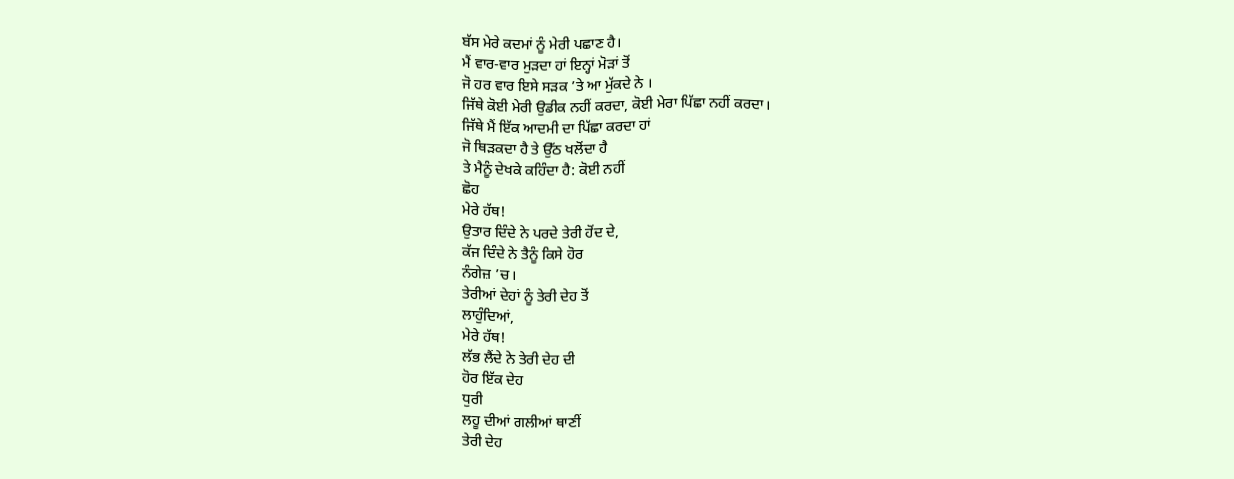ਬੱਸ ਮੇਰੇ ਕਦਮਾਂ ਨੂੰ ਮੇਰੀ ਪਛਾਣ ਹੈ।
ਮੈਂ ਵਾਰ-ਵਾਰ ਮੁੜਦਾ ਹਾਂ ਇਨ੍ਹਾਂ ਮੋੜਾਂ ਤੋਂ
ਜੋ ਹਰ ਵਾਰ ਇਸੇ ਸੜਕ ’ਤੇ ਆ ਮੁੱਕਦੇ ਨੇ ।
ਜਿੱਥੇ ਕੋਈ ਮੇਰੀ ਉਡੀਕ ਨਹੀਂ ਕਰਦਾ, ਕੋਈ ਮੇਰਾ ਪਿੱਛਾ ਨਹੀਂ ਕਰਦਾ।
ਜਿੱਥੇ ਮੈਂ ਇੱਕ ਆਦਮੀ ਦਾ ਪਿੱਛਾ ਕਰਦਾ ਹਾਂ
ਜੋ ਥਿੜਕਦਾ ਹੈ ਤੇ ਉੱਠ ਖਲੋਂਦਾ ਹੈ
ਤੇ ਮੈਨੂੰ ਦੇਖਕੇ ਕਹਿੰਦਾ ਹੈ: ਕੋਈ ਨਹੀਂ
ਛੋਹ
ਮੇਰੇ ਹੱਥ!
ਉਤਾਰ ਦਿੰਦੇ ਨੇ ਪਰਦੇ ਤੇਰੀ ਹੋਂਦ ਦੇ,
ਕੱਜ ਦਿੰਦੇ ਨੇ ਤੈਨੂੰ ਕਿਸੇ ਹੋਰ
ਨੰਗੇਜ਼ ’ਚ।
ਤੇਰੀਆਂ ਦੇਹਾਂ ਨੂੰ ਤੇਰੀ ਦੇਹ ਤੋਂ
ਲਾਹੁੰਦਿਆਂ,
ਮੇਰੇ ਹੱਥ!
ਲੱਭ ਲੈਂਦੇ ਨੇ ਤੇਰੀ ਦੇਹ ਦੀ
ਹੋਰ ਇੱਕ ਦੇਹ
ਧੁਰੀ
ਲਹੂ ਦੀਆਂ ਗਲੀਆਂ ਥਾਣੀਂ
ਤੇਰੀ ਦੇਹ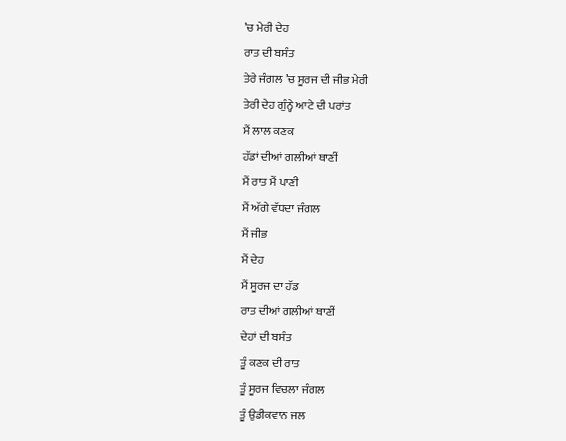’ਚ ਮੇਰੀ ਦੇਹ
ਰਾਤ ਦੀ ਬਸੰਤ
ਤੇਰੇ ਜੰਗਲ ’ਚ ਸੂਰਜ ਦੀ ਜੀਭ ਮੇਰੀ
ਤੇਰੀ ਦੇਹ ਗੁੰਨ੍ਹੇ ਆਟੇ ਦੀ ਪਰਾਂਤ
ਮੈਂ ਲਾਲ ਕਣਕ
ਹੱਡਾਂ ਦੀਆਂ ਗਲੀਆਂ ਥਾਣੀਂ
ਮੈਂ ਰਾਤ ਮੈਂ ਪਾਣੀ
ਮੈਂ ਅੱਗੇ ਵੱਧਦਾ ਜੰਗਲ
ਮੈਂ ਜੀਭ
ਮੈਂ ਦੇਹ
ਮੈਂ ਸੂਰਜ ਦਾ ਹੱਡ
ਰਾਤ ਦੀਆਂ ਗਲੀਆਂ ਥਾਣੀਂ
ਦੇਹਾਂ ਦੀ ਬਸੰਤ
ਤੂੰ ਕਣਕ ਦੀ ਰਾਤ
ਤੂੰ ਸੂਰਜ ਵਿਚਲਾ ਜੰਗਲ
ਤੂੰ ਉਡੀਕਵਾਨ ਜਲ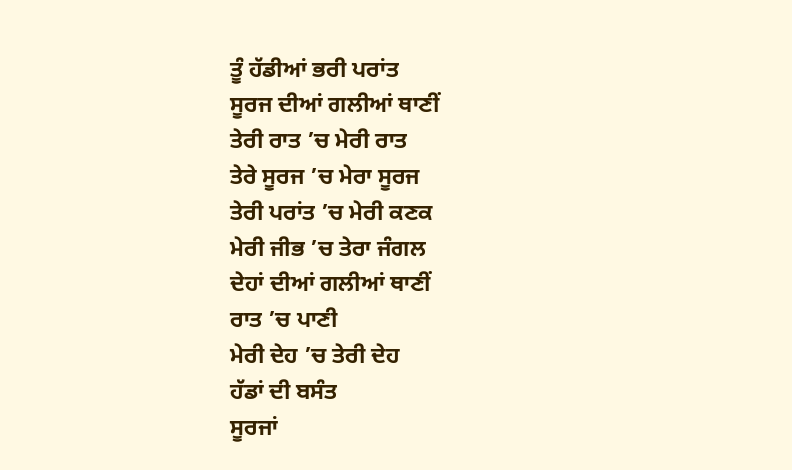ਤੂੰ ਹੱਡੀਆਂ ਭਰੀ ਪਰਾਂਤ
ਸੂਰਜ ਦੀਆਂ ਗਲੀਆਂ ਥਾਣੀਂ
ਤੇਰੀ ਰਾਤ ’ਚ ਮੇਰੀ ਰਾਤ
ਤੇਰੇ ਸੂਰਜ ’ਚ ਮੇਰਾ ਸੂਰਜ
ਤੇਰੀ ਪਰਾਂਤ ’ਚ ਮੇਰੀ ਕਣਕ
ਮੇਰੀ ਜੀਭ ’ਚ ਤੇਰਾ ਜੰਗਲ
ਦੇਹਾਂ ਦੀਆਂ ਗਲੀਆਂ ਥਾਣੀਂ
ਰਾਤ ’ਚ ਪਾਣੀ
ਮੇਰੀ ਦੇਹ ’ਚ ਤੇਰੀ ਦੇਹ
ਹੱਡਾਂ ਦੀ ਬਸੰਤ
ਸੂਰਜਾਂ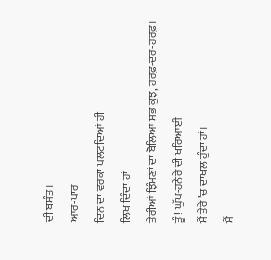ਦੀ ਬਸੰਤ।
ਆਰ-ਪਾਰ
ਦਿਨ ਦਾ ਵਰਕਾ ਪਲਟਦਿਆਂ ਹੀ
ਲਿਖ ਦਿੰਦਾ ਹਾਂ
ਤੇਰੀਆਂ ਝਿੰਮਣਾਂ ਦਾ ਬੋਲਿਆ ਸਭ ਕੁਝ, ਹਰਫ਼-ਦਰ-ਹਰਫ਼।
ਤੂੰ! ਘੁੱਪ-ਹਨੇਰੇ ਦੀ ਖਰਿਆਈ
ਮੈਂ ਤੇਰੇ ’ਚ ਦਾਖਲ ਹੁੰਦਾ ਹਾਂ।
ਮੈਂ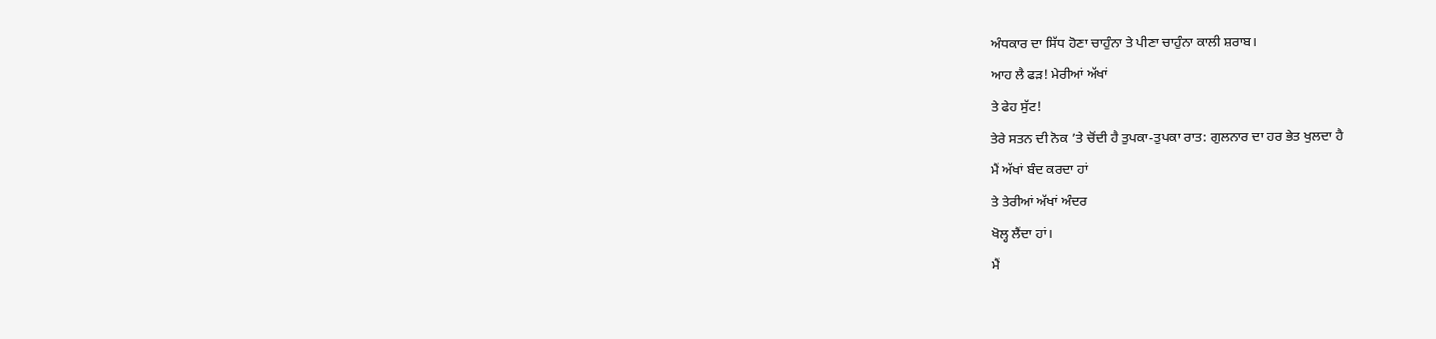ਅੰਧਕਾਰ ਦਾ ਸਿੱਧ ਹੋਣਾ ਚਾਹੁੰਨਾ ਤੇ ਪੀਣਾ ਚਾਹੁੰਨਾ ਕਾਲੀ ਸ਼ਰਾਬ।
ਆਹ ਲੈ ਫੜ! ਮੇਰੀਆਂ ਅੱਖਾਂ
ਤੇ ਫੇਹ ਸੁੱਟ!
ਤੇਰੇ ਸਤਨ ਦੀ ਨੋਕ ’ਤੇ ਚੋਂਦੀ ਹੈ ਤੁਪਕਾ-ਤੁਪਕਾ ਰਾਤ: ਗੁਲਨਾਰ ਦਾ ਹਰ ਭੇਤ ਖੁਲਦਾ ਹੈ
ਮੈਂ ਅੱਖਾਂ ਬੰਦ ਕਰਦਾ ਹਾਂ
ਤੇ ਤੇਰੀਆਂ ਅੱਖਾਂ ਅੰਦਰ
ਖੋਲ੍ਹ ਲੈਂਦਾ ਹਾਂ।
ਮੈਂ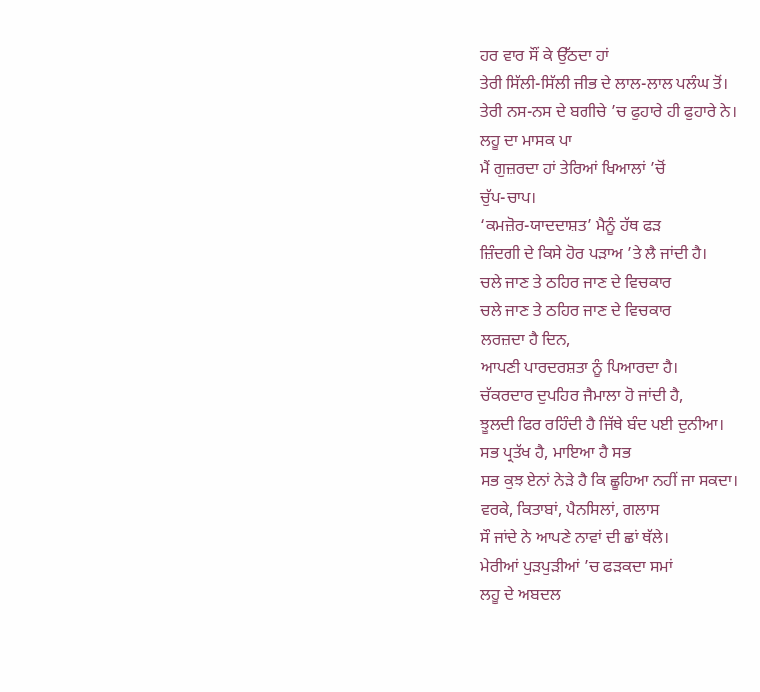ਹਰ ਵਾਰ ਸੌਂ ਕੇ ਉੱਠਦਾ ਹਾਂ
ਤੇਰੀ ਸਿੱਲੀ-ਸਿੱਲੀ ਜੀਭ ਦੇ ਲਾਲ-ਲਾਲ ਪਲੰਘ ਤੋਂ।
ਤੇਰੀ ਨਸ-ਨਸ ਦੇ ਬਗੀਚੇ ’ਚ ਫੁਹਾਰੇ ਹੀ ਫੁਹਾਰੇ ਨੇ।
ਲਹੂ ਦਾ ਮਾਸਕ ਪਾ
ਮੈਂ ਗੁਜ਼ਰਦਾ ਹਾਂ ਤੇਰਿਆਂ ਖਿਆਲਾਂ ’ਚੋਂ
ਚੁੱਪ-ਚਾਪ।
‘ਕਮਜ਼ੋਰ-ਯਾਦਦਾਸ਼ਤ’ ਮੈਨੂੰ ਹੱਥ ਫੜ
ਜ਼ਿੰਦਗੀ ਦੇ ਕਿਸੇ ਹੋਰ ਪੜਾਅ ’ਤੇ ਲੈ ਜਾਂਦੀ ਹੈ।
ਚਲੇ ਜਾਣ ਤੇ ਠਹਿਰ ਜਾਣ ਦੇ ਵਿਚਕਾਰ
ਚਲੇ ਜਾਣ ਤੇ ਠਹਿਰ ਜਾਣ ਦੇ ਵਿਚਕਾਰ
ਲਰਜ਼ਦਾ ਹੈ ਦਿਨ,
ਆਪਣੀ ਪਾਰਦਰਸ਼ਤਾ ਨੂੰ ਪਿਆਰਦਾ ਹੈ।
ਚੱਕਰਦਾਰ ਦੁਪਹਿਰ ਜੈਮਾਲਾ ਹੋ ਜਾਂਦੀ ਹੈ,
ਝੂਲਦੀ ਫਿਰ ਰਹਿੰਦੀ ਹੈ ਜਿੱਥੇ ਬੰਦ ਪਈ ਦੁਨੀਆ।
ਸਭ ਪ੍ਰਤੱਖ ਹੈ, ਮਾਇਆ ਹੈ ਸਭ
ਸਭ ਕੁਝ ਏਨਾਂ ਨੇੜੇ ਹੈ ਕਿ ਛੂਹਿਆ ਨਹੀਂ ਜਾ ਸਕਦਾ।
ਵਰਕੇ, ਕਿਤਾਬਾਂ, ਪੈਨਸਿਲਾਂ, ਗਲਾਸ
ਸੌ ਜਾਂਦੇ ਨੇ ਆਪਣੇ ਨਾਵਾਂ ਦੀ ਛਾਂ ਥੱਲੇ।
ਮੇਰੀਆਂ ਪੁੜਪੁੜੀਆਂ ’ਚ ਫੜਕਦਾ ਸਮਾਂ
ਲਹੂ ਦੇ ਅਬਦਲ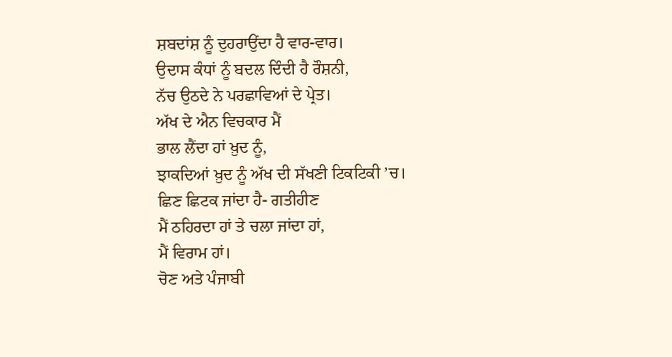ਸ਼ਬਦਾਂਸ਼ ਨੂੰ ਦੁਹਰਾਉਂਦਾ ਹੈ ਵਾਰ-ਵਾਰ।
ਉਦਾਸ ਕੰਧਾਂ ਨੂੰ ਬਦਲ ਦਿੰਦੀ ਹੈ ਰੌਸ਼ਨੀ,
ਨੱਚ ਉਠਦੇ ਨੇ ਪਰਛਾਵਿਆਂ ਦੇ ਪ੍ਰੇਤ।
ਅੱਖ ਦੇ ਐਨ ਵਿਚਕਾਰ ਮੈਂ
ਭਾਲ ਲੈਂਦਾ ਹਾਂ ਖ਼ੁਦ ਨੂੰ,
ਝਾਕਦਿਆਂ ਖ਼ੁਦ ਨੂੰ ਅੱਖ ਦੀ ਸੱਖਣੀ ਟਿਕਟਿਕੀ ’ਚ।
ਛਿਣ ਛਿਟਕ ਜਾਂਦਾ ਹੈ- ਗਤੀਹੀਣ
ਮੈਂ ਠਹਿਰਦਾ ਹਾਂ ਤੇ ਚਲਾ ਜਾਂਦਾ ਹਾਂ,
ਮੈਂ ਵਿਰਾਮ ਹਾਂ।
ਚੋਣ ਅਤੇ ਪੰਜਾਬੀ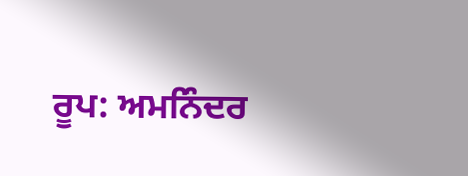ਰੂਪ: ਅਮਨਿੰਦਰ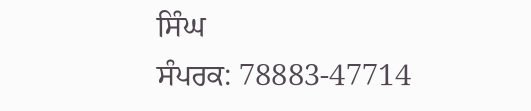ਸਿੰਘ
ਸੰਪਰਕ: 78883-47714